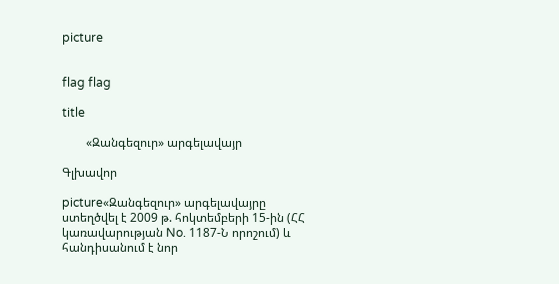picture


flag flag

title

        «Զանգեզուր» արգելավայր

Գլխավոր

picture«Զանգեզուր» արգելավայրը ստեղծվել է 2009 թ. հոկտեմբերի 15-ին (ՀՀ կառավարության No. 1187-Ն որոշում) և հանդիսանում է նոր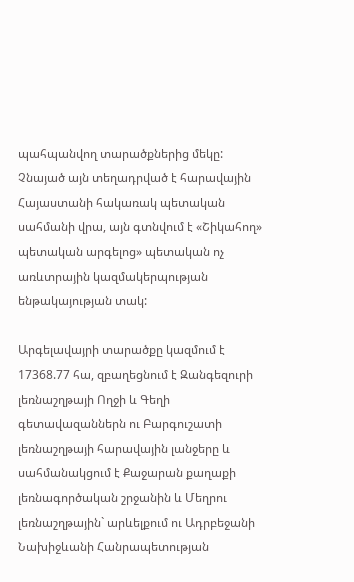պահպանվող տարածքներից մեկը: Չնայած այն տեղադրված է հարավային Հայաստանի հակառակ պետական սահմանի վրա, այն գտնվում է «Շիկահող» պետական արգելոց» պետական ոչ առևտրային կազմակերպության ենթակայության տակ:

Արգելավայրի տարածքը կազմում է 17368.77 հա, զբաղեցնում է Զանգեզուրի լեռնաշղթայի Ողջի և Գեղի գետավազաններն ու Բարգուշատի լեռնաշղթայի հարավային լանջերը և սահմանակցում է Քաջարան քաղաքի լեռնագործական շրջանին և Մեղրու լեռնաշղթային` արևելքում ու Ադրբեջանի Նախիջևանի Հանրապետության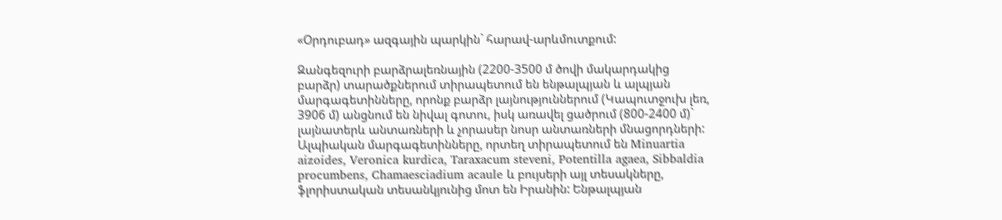«Օրդուբադ» ազգային պարկին` հարավ-արևմուտքում:

Զանգեզուրի բարձրալեռնային (2200-3500 մ ծովի մակարդակից բարձր) տարածքներում տիրապետում են ենթալպյան և ալպյան մարգագետինները, որոնք բարձր լայնություններում (Կապուտջուխ լեռ, 3906 մ) անցնում են նիվալ գոտու, իսկ առավել ցածրում (800-2400 մ)` լայնատերև անտառների և չորասեր նոսր անտառների մնացորդների: Ալպիական մարգագետինները, որտեղ տիրապետում են Minuartia aizoides, Veronica kurdica, Taraxacum steveni, Potentilla agaea, Sibbaldia procumbens, Chamaesciadium acaule և բույսերի այլ տեսակները, ֆլորիստական տեսանկյունից մոտ են Իրանին: Ենթալպյան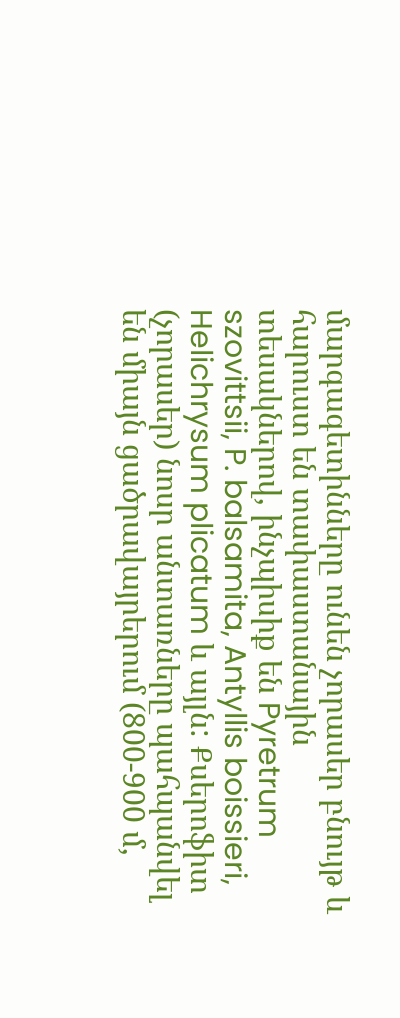մարգագետինները ունեն չորասեր բնույթ և հարուստ են տափաստանային տեսակներով, ինչպիսիք են Pyretrum szovittsii, P. balsamita, Antyllis boissieri, Helichrysum plicatum և այլն: Քսերոֆիտ (չորասեր) նոսր անտառները պահպանվել են միայն ցածրավայրերում (800-900 մ,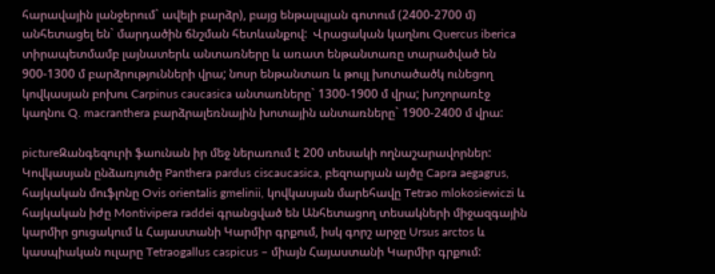հարավային լանջերում` ավելի բարձր), բայց ենթալպյան գոտում (2400-2700 մ) անհետացել են` մարդածին ճնշման հետևանքով:  Վրացական կաղնու Quercus iberica տիրապետմամբ լայնատերև անտառները և առատ ենթանտառը տարածված են 900-1300 մ բարձրությունների վրա; նոսր ենթանտառ և թույլ խոտածածկ ունեցող կովկասյան բոխու Carpinus caucasica անտառները` 1300-1900 մ վրա; խոշորառէջ կաղնու Q. macranthera բարձրալեռնային խոտային անտառները` 1900-2400 մ վրա:

pictureԶանգեզուրի ֆաունան իր մեջ ներառում է 200 տեսակի ողնաշարավորներ: Կովկասյան ընձառյուծը Panthera pardus ciscaucasica, բեզոարյան այծը Capra aegagrus, հայկական մուֆլոնը Ovis orientalis gmelinii, կովկասյան մարեհավը Tetrao mlokosiewiczi և հայկական իժը Montivipera raddei գրանցված են Անհետացող տեսակների միջազգային կարմիր ցուցակում և Հայաստանի Կարմիր գրքում, իսկ գորշ արջը Ursus arctos և կասպիական ուլարը Tetraogallus caspicus – միայն Հայաստանի Կարմիր գրքում: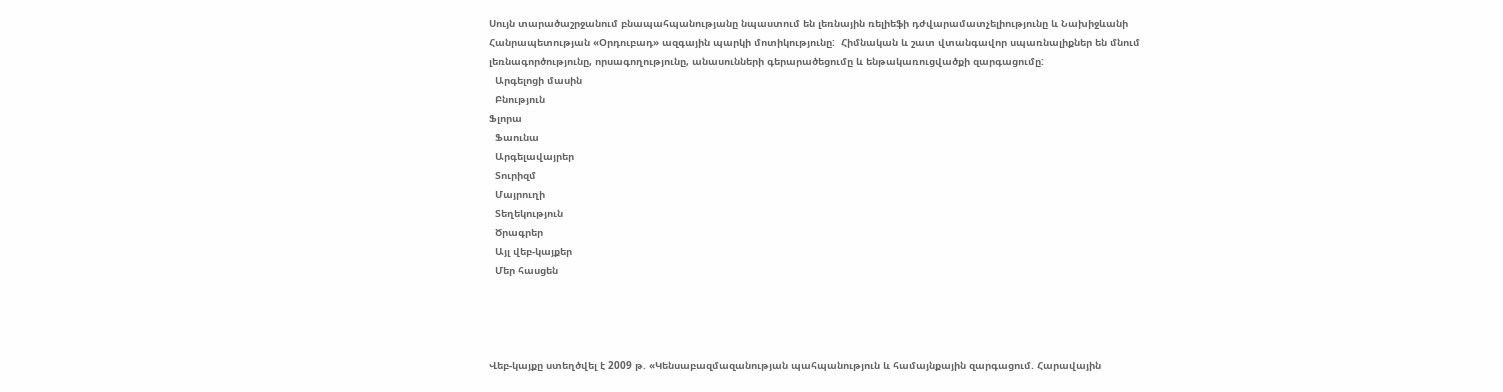Սույն տարածաշրջանում բնապահպանությանը նպաստում են լեռնային ռելիեֆի դժվարամատչելիությունը և Նախիջևանի Հանրապետության «Օրդուբադ» ազգային պարկի մոտիկությունը:  Հիմնական և շատ վտանգավոր սպառնալիքներ են մնում լեռնագործությունը, որսագողությունը, անասունների գերարածեցումը և ենթակառուցվածքի զարգացումը:
  Արգելոցի մասին
  Բնություն
Ֆլորա
  Ֆաունա
  Արգելավայրեր
  Տուրիզմ
  Մայրուղի
  Տեղեկություն
  Ծրագրեր
  Այլ վեբ-կայքեր
  Մեր հասցեն




Վեբ-կայքը ստեղծվել է 2009 թ. «Կենսաբազմազանության պահպանություն և համայնքային զարգացում. Հարավային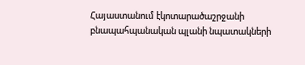Հայաստանում էկոտարածաշրջանի բնապահպանական պլանի նպատակների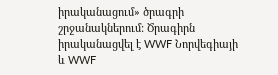իրականացում» ծրագրի շրջանակներում: Ծրագիրն իրականացվել է WWF Նորվեգիայի և WWF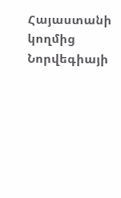Հայաստանի կողմից Նորվեգիայի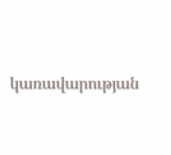կառավարության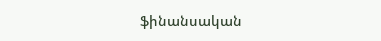ֆինանսական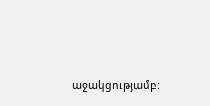աջակցությամբ: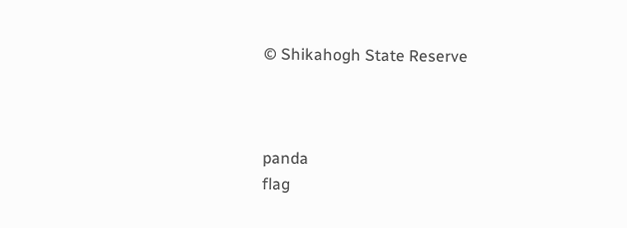© Shikahogh State Reserve



panda
flag